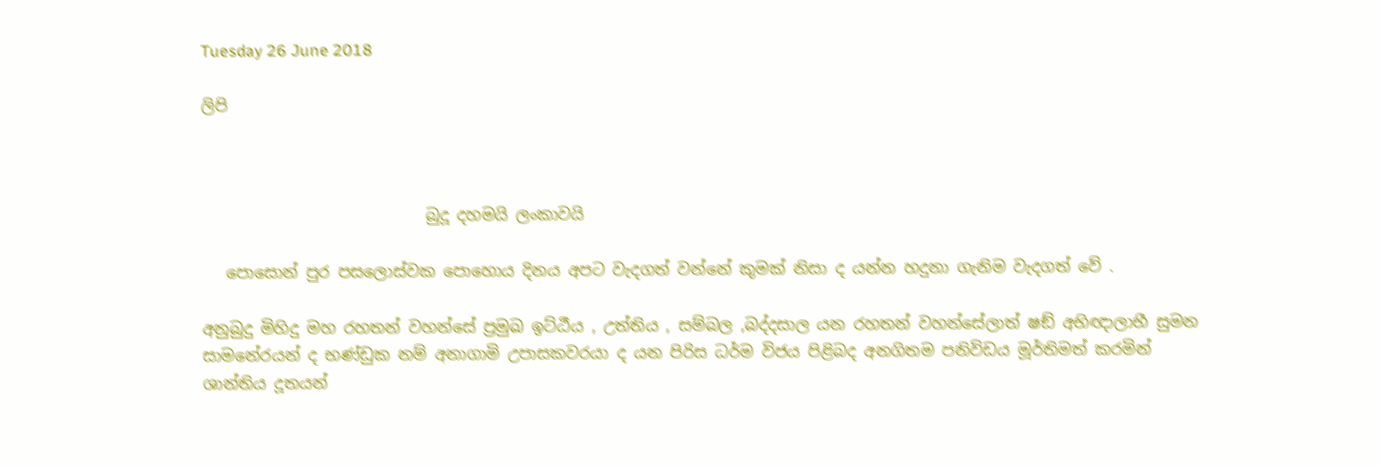Tuesday 26 June 2018

ලිපි



                            බුදූ දහමයි ලංකාවයි

   පොසොන් පුර පසලොස්වක පොහොය දිනය අපට වැදගත් වන්නේ කුමක් නිසා ද යන්න හදුනා ගැනිම වැදගත් වේ .

අනුබුදු මිහිදු මහ රහතන් වහන්සේ ප්‍රමුඛ ඉට්ඨීය , උත්තිය , සම්බල ,බද්දසාල යන රහතන් වහන්සේලාත් ෂඞ් අභිඥාලාභී සුමන සාමනේරයන් ද භණ්ඩුක නම් අනාගාමි උපාසකවරයා ද යන පිරිස ධර්ම විජය පිළිබද අනගිතම පනිවිඩය මූර්තිමත් කරමින් ශාන්තිය දූතයන්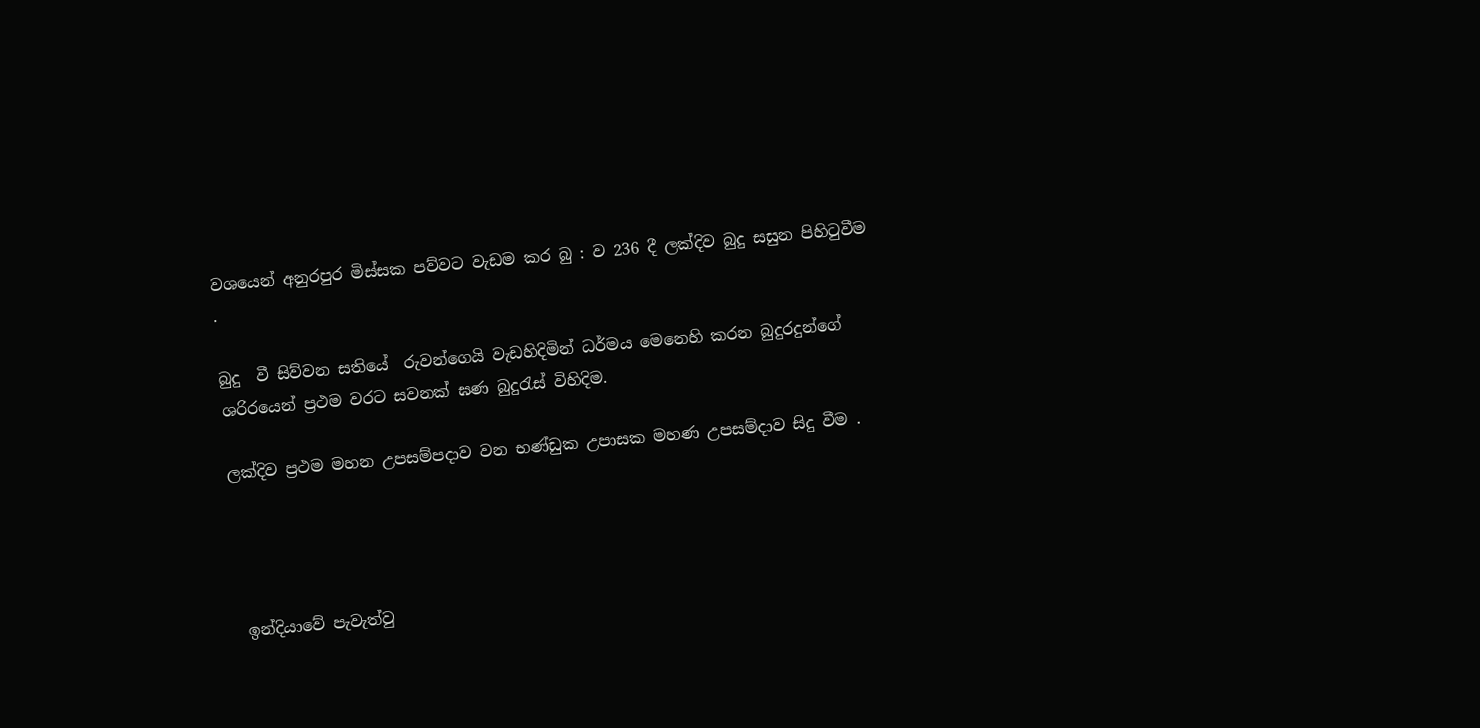වශයෙන් අනුරපුර මිස්සක පව්වට වැඩම කර බු : ව 236 දී ලක්දිව බුදු සසුන පිහිටුවීම .

බුදු  වී සිව්වන සතියේ  රුවන්ගෙයි වැඩහිදිමින් ධර්මය මෙනෙහි කරන බුදුරදුන්ගේ ශරිරයෙන් ප්‍රථම වරට සවනක් ඝණ බුදුරැස් විහිදිම.

ලක්දිව ප්‍රථම මහන උපසම්පදාව වන භණ්ඩුක උපාසක මහණ උපසම්දාව සිදු වීම .




 ඉන්දියාවේ පැවැත්වු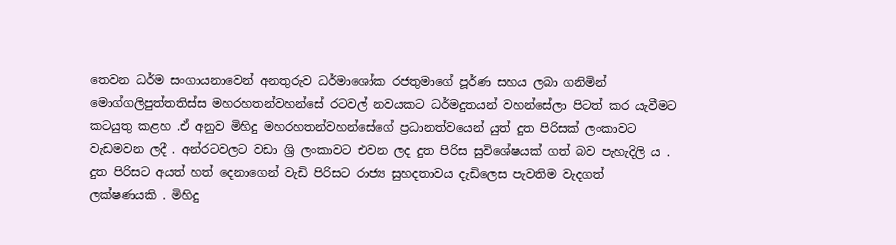තෙවන ධර්ම සංගායනාවෙන් අනතුරුව ධර්මාශෝක රජතුමාගේ පූර්ණ සහය ලබා ගනිමින් මොග්ගලිපුත්තතිස්ස මහරහතන්වහන්සේ රටවල් නවයකට ධර්මදුතයන් වහන්සේලා පිටත් කර යැවීමට කටයුතු කළහ .ඒ අනුව මිහිදු මහරහතන්වහන්සේගේ ප්‍රධානත්වයෙන් යුත් දුත පිරිසක් ලංකාවට වැඩමවන ලදී . අන්රටවලට වඩා ශ්‍රි ලංකාවට එවන ලද දුත පිරිස සුවිශේෂයක් ගත් බව පැහැදිලි ය . දුත පිරිසට අයත් හත් දෙනාගෙන් වැඩි පිරිසට රාජ්‍ය සුහදතාවය දැඩිලෙස පැවතිම වැදගත් ලක්ෂණයකි . මිහිදු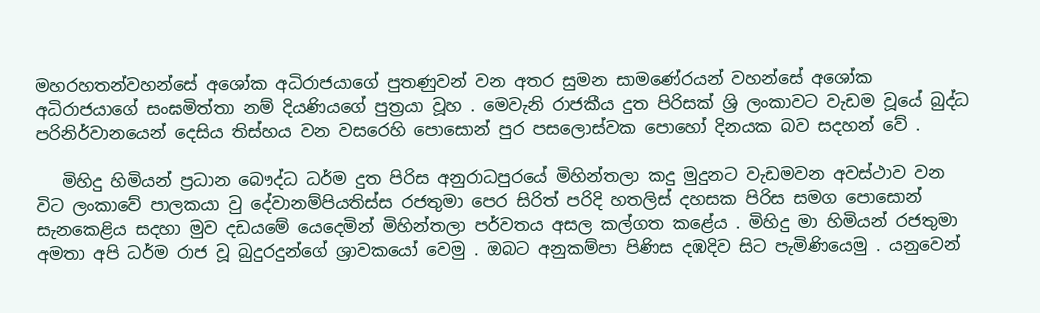මහරහතන්වහන්සේ අශෝක අධිරාජයාගේ පුතණුවන් වන අතර සුමන සාමණේරයන් වහන්සේ අශෝක අධිරාජයාගේ සංඝමිත්තා නම් දියණියගේ පුත්‍රයා වූහ . මෙවැනි රාජකීය දුත පිරිසක් ශ්‍රි ලංකාවට වැඩම වූයේ බුද්ධ පරිනිර්වානයෙන් දෙසිය තිස්හය වන වසරෙහි පොසොන් පුර පසලොස්වක පොහෝ දිනයක බව සදහන් වේ .

   මිහිදු හිමියන් ප්‍රධාන බෞද්ධ ධර්ම දුත පිරිස අනුරාධපුරයේ මිහින්තලා කදු මුදුනට වැඩමවන අවස්ථාව වන විට ලංකාවේ පාලකයා වු දේවානම්පියතිස්ස රජතුමා පෙර සිරිත් පරිදි හතලිස් දහසක පිරිස සමග පොසොන් සැනකෙළිය සදහා මුව දඩයමේ යෙදෙමින් මිහින්තලා පර්වතය අසල කල්ගත කළේය . මිහිදු මා හිමියන් රජතුමා අමතා අපි ධර්ම රාජ වූ බුදුරදුන්ගේ ශ්‍රාවකයෝ වෙමු . ඔබට අනුකම්පා පිණිස දඹදිව සිට පැමිණියෙමු . යනුවෙන්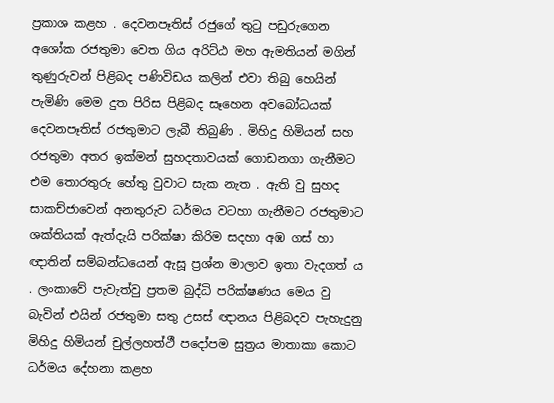ප්‍රකාශ කළහ . දෙවනපෑතිස් රජුගේ තුටු පඩුරුගෙන අශෝක රජතුමා වෙත ගිය අරිට්ඨ මහ ඇමතියන් මගින් තුණුරුවන් පිළිබද පණිවිඩය කලින් එවා තිබු හෙයින් පැමිණි මෙම දුත පිරිස පිළිබද සෑහෙන අවබෝධයක් දෙවනපෑතිස් රජතුමාට ලැබී තිබුණි . මිහිදු හිමියන් සහ රජතුමා අතර ඉක්මන් සුහදතාවයක් ගොඩනගා ගැනීමට එම තොරතුරු හේතු වුවාට සැක නැත . ඇති වු සුහද සාකච්ජාවෙන් අනතුරුව ධර්මය වටහා ගැනීමට රජතුමාට ශක්තියක් ඇත්දැයි පරික්ෂා කිරිම සදහා අඹ ගස් හා ඥාතින් සම්බන්ධයෙන් ඇසූ ප්‍රශ්න මාලාව ඉතා වැදගත් ය . ලංකාවේ පැවැත්වු ප්‍රතම බුද්ධි පරික්ෂණය මෙය වු බැවින් එයින් රජතුමා සතු උසස් ඥානය පිළිබදව පැහැදුනු මිහිදු හිමියන් චුල්ලහත්ථී පදෝපම සුත්‍රය මාතාකා කොට ධර්මය දේහනා කළහ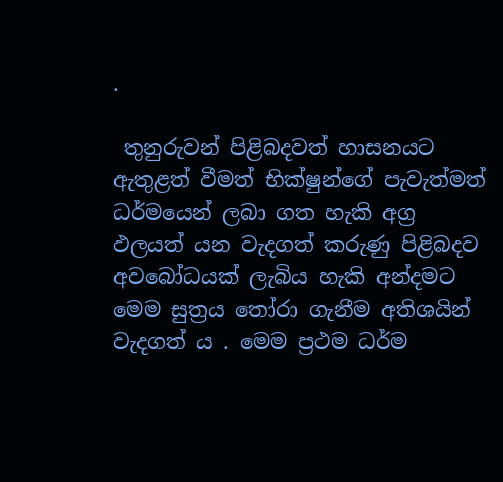.

 තුනුරුවන් පිළිබදවත් හාසනයට ඇතුළත් වීමත් භික්ෂුන්ගේ පැවැත්මත් ධර්මයෙන් ලබා ගත හැකි අග්‍ර ඵලයත් යන වැදගත් කරුණු පිළිබදව අවබෝධයක් ලැබිය හැකි අන්දමට මෙම සුත්‍රය තෝරා ගැනීම අතිශයින් වැදගත් ය . මෙම ප්‍රථම ධර්ම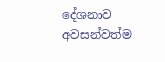දේශනාව අවසන්වත්ම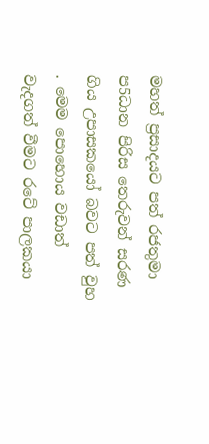මහත් ප්‍රසාදයට පත් රජතුමා ප5ධාන පිරිස තෙරුවන් සරණ ගිය උපාසකයෝ බවට පත් වුහ . මෙම පොහොය වඩාත් වැදගත් වීමට රටේ පාලකයා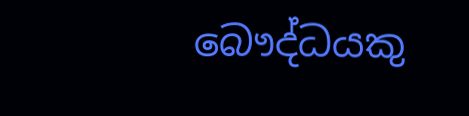බෞද්ධයකු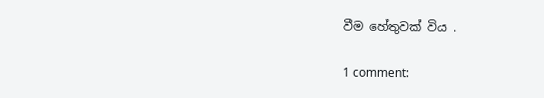වීම හේතුවක් විය .

1 comment: